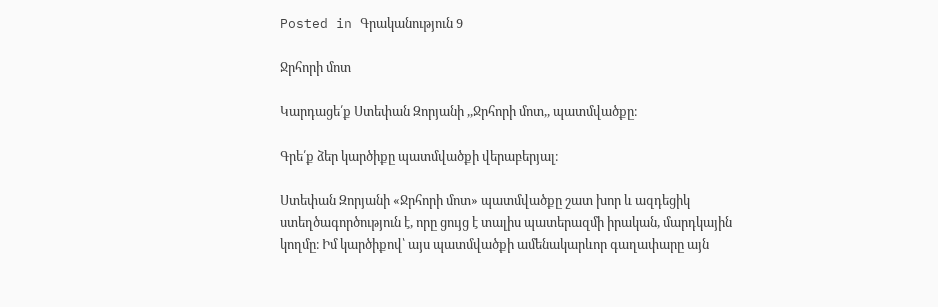Posted in Գրականություն 9

Ջրհորի մոտ

Կարդացե՛ք Ստեփան Զորյանի ,,Ջրհորի մոտ,, պատմվածքը։

Գրե՛ք ձեր կարծիքը պատմվածքի վերաբերյալ։

Ստեփան Զորյանի «Ջրհորի մոտ» պատմվածքը շատ խոր և ազդեցիկ ստեղծագործություն է, որը ցույց է տալիս պատերազմի իրական, մարդկային կողմը։ Իմ կարծիքով՝ այս պատմվածքի ամենակարևոր գաղափարը այն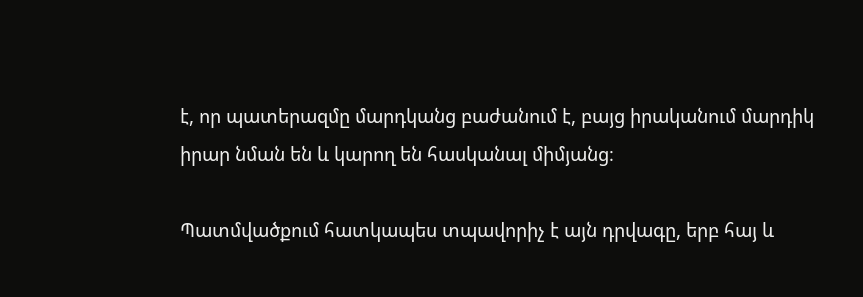է, որ պատերազմը մարդկանց բաժանում է, բայց իրականում մարդիկ իրար նման են և կարող են հասկանալ միմյանց։

Պատմվածքում հատկապես տպավորիչ է այն դրվագը, երբ հայ և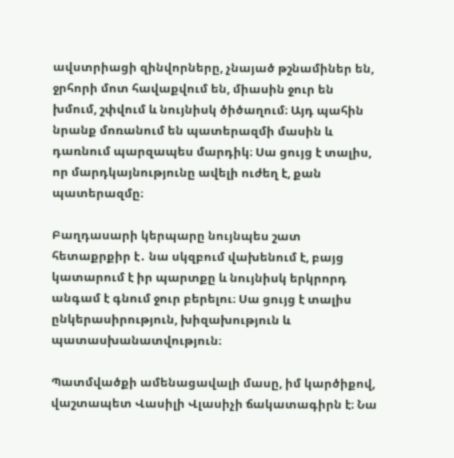ավստրիացի զինվորները, չնայած թշնամիներ են, ջրհորի մոտ հավաքվում են, միասին ջուր են խմում, շփվում և նույնիսկ ծիծաղում։ Այդ պահին նրանք մոռանում են պատերազմի մասին և դառնում պարզապես մարդիկ։ Սա ցույց է տալիս, որ մարդկայնությունը ավելի ուժեղ է, քան պատերազմը։

Բաղդասարի կերպարը նույնպես շատ հետաքրքիր է․ նա սկզբում վախենում է, բայց կատարում է իր պարտքը և նույնիսկ երկրորդ անգամ է գնում ջուր բերելու։ Սա ցույց է տալիս ընկերասիրություն, խիզախություն և պատասխանատվություն։

Պատմվածքի ամենացավալի մասը, իմ կարծիքով, վաշտապետ Վասիլի Վլասիչի ճակատագիրն է։ Նա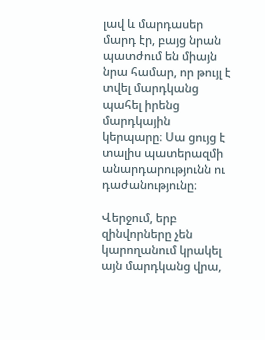լավ և մարդասեր մարդ էր, բայց նրան պատժում են միայն նրա համար, որ թույլ է տվել մարդկանց պահել իրենց մարդկային կերպարը։ Սա ցույց է տալիս պատերազմի անարդարությունն ու դաժանությունը։

Վերջում, երբ զինվորները չեն կարողանում կրակել այն մարդկանց վրա,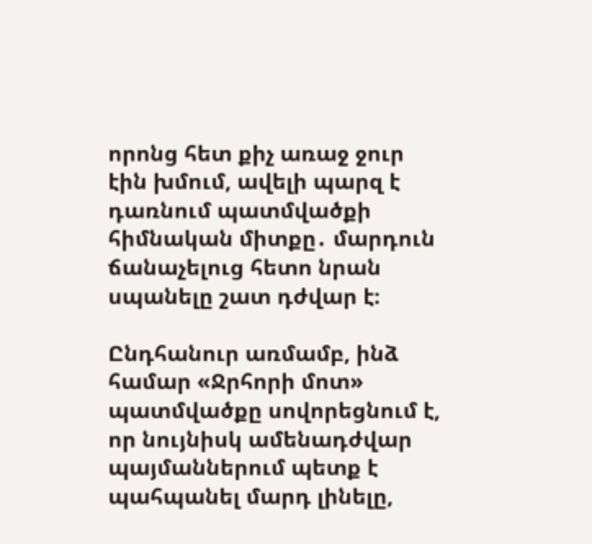որոնց հետ քիչ առաջ ջուր էին խմում, ավելի պարզ է դառնում պատմվածքի հիմնական միտքը․ մարդուն ճանաչելուց հետո նրան սպանելը շատ դժվար է։

Ընդհանուր առմամբ, ինձ համար «Ջրհորի մոտ» պատմվածքը սովորեցնում է, որ նույնիսկ ամենադժվար պայմաններում պետք է պահպանել մարդ լինելը,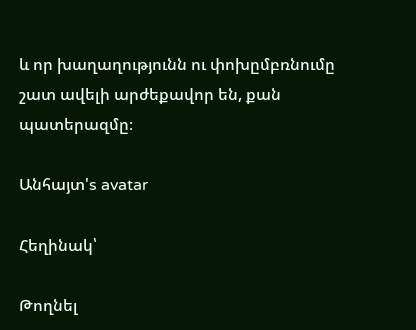և որ խաղաղությունն ու փոխըմբռնումը շատ ավելի արժեքավոր են, քան պատերազմը։

Անհայտ's avatar

Հեղինակ՝

Թողնել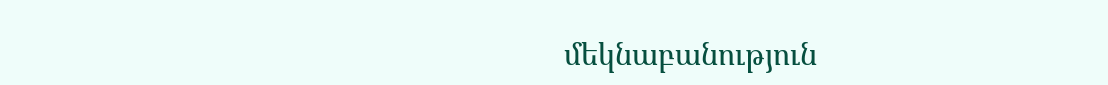մեկնաբանություն